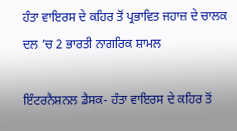ਹੰਤਾ ਵਾਇਰਸ ਦੇ ਕਹਿਰ ਤੋਂ ਪ੍ਰਭਾਵਿਤ ਜਹਾਜ਼ ਦੇ ਚਾਲਕ ਦਲ ’ਚ 2 ਭਾਰਤੀ ਨਾਗਰਿਕ ਸ਼ਾਮਲ

ਇੰਟਰਨੈਸ਼ਨਲ ਡੈਸਕ- ਹੰਤਾ ਵਾਇਰਸ ਦੇ ਕਹਿਰ ਤੋਂ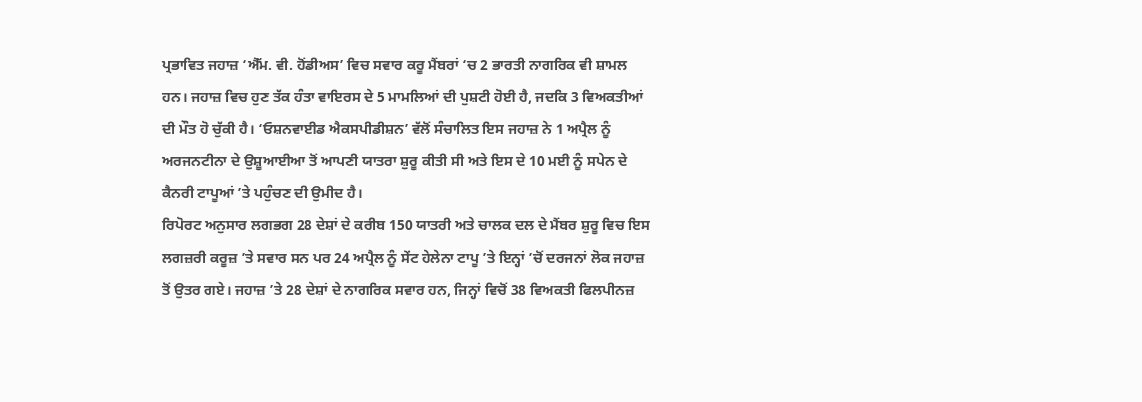ਪ੍ਰਭਾਵਿਤ ਜਹਾਜ਼ ‘ਐੱਮ. ਵੀ. ਹੋਂਡੀਅਸ’ ਵਿਚ ਸਵਾਰ ਕਰੂ ਮੈਂਬਰਾਂ ‘ਚ 2 ਭਾਰਤੀ ਨਾਗਰਿਕ ਵੀ ਸ਼ਾਮਲ ਹਨ। ਜਹਾਜ਼ ਵਿਚ ਹੁਣ ਤੱਕ ਹੰਤਾ ਵਾਇਰਸ ਦੇ 5 ਮਾਮਲਿਆਂ ਦੀ ਪੁਸ਼ਟੀ ਹੋਈ ਹੈ, ਜਦਕਿ 3 ਵਿਅਕਤੀਆਂ ਦੀ ਮੌਤ ਹੋ ਚੁੱਕੀ ਹੈ। ‘ਓਸ਼ਨਵਾਈਡ ਐਕਸਪੀਡੀਸ਼ਨ’ ਵੱਲੋਂ ਸੰਚਾਲਿਤ ਇਸ ਜਹਾਜ਼ ਨੇ 1 ਅਪ੍ਰੈਲ ਨੂੰ ਅਰਜਨਟੀਨਾ ਦੇ ਉਸ਼ੂਆਈਆ ਤੋਂ ਆਪਣੀ ਯਾਤਰਾ ਸ਼ੁਰੂ ਕੀਤੀ ਸੀ ਅਤੇ ਇਸ ਦੇ 10 ਮਈ ਨੂੰ ਸਪੇਨ ਦੇ ਕੈਨਰੀ ਟਾਪੂਆਂ ’ਤੇ ਪਹੁੰਚਣ ਦੀ ਉਮੀਦ ਹੈ।
ਰਿਪੋਰਟ ਅਨੁਸਾਰ ਲਗਭਗ 28 ਦੇਸ਼ਾਂ ਦੇ ਕਰੀਬ 150 ਯਾਤਰੀ ਅਤੇ ਚਾਲਕ ਦਲ ਦੇ ਮੈਂਬਰ ਸ਼ੁਰੂ ਵਿਚ ਇਸ ਲਗਜ਼ਰੀ ਕਰੂਜ਼ ’ਤੇ ਸਵਾਰ ਸਨ ਪਰ 24 ਅਪ੍ਰੈਲ ਨੂੰ ਸੇਂਟ ਹੇਲੇਨਾ ਟਾਪੂ ’ਤੇ ਇਨ੍ਹਾਂ ’ਚੋਂ ਦਰਜਨਾਂ ਲੋਕ ਜਹਾਜ਼ ਤੋਂ ਉਤਰ ਗਏ। ਜਹਾਜ਼ ’ਤੇ 28 ਦੇਸ਼ਾਂ ਦੇ ਨਾਗਰਿਕ ਸਵਾਰ ਹਨ, ਜਿਨ੍ਹਾਂ ਵਿਚੋਂ 38 ਵਿਅਕਤੀ ਫਿਲਪੀਨਜ਼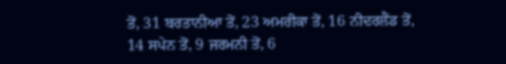ਤੋਂ, 31 ਬਰਤਾਨੀਆ ਤੋਂ, 23 ਅਮਰੀਕਾ ਤੋਂ, 16 ਨੀਦਰਲੈਂਡ ਤੋਂ, 14 ਸਪੇਨ ਤੋਂ, 9 ਜਰਮਨੀ ਤੋਂ, 6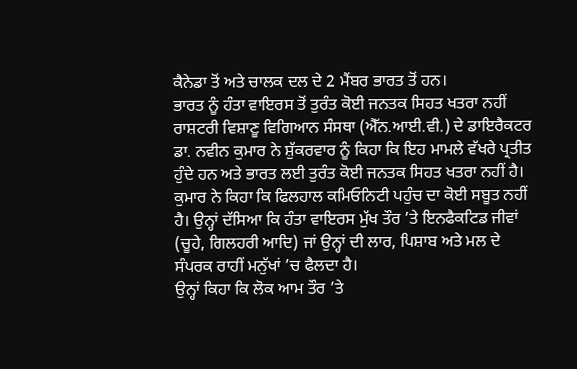ਕੈਨੇਡਾ ਤੋਂ ਅਤੇ ਚਾਲਕ ਦਲ ਦੇ 2 ਮੈਂਬਰ ਭਾਰਤ ਤੋਂ ਹਨ।
ਭਾਰਤ ਨੂੰ ਹੰਤਾ ਵਾਇਰਸ ਤੋਂ ਤੁਰੰਤ ਕੋਈ ਜਨਤਕ ਸਿਹਤ ਖਤਰਾ ਨਹੀਂ
ਰਾਸ਼ਟਰੀ ਵਿਸ਼ਾਣੂ ਵਿਗਿਆਨ ਸੰਸਥਾ (ਐੱਨ.ਆਈ.ਵੀ.) ਦੇ ਡਾਇਰੈਕਟਰ ਡਾ. ਨਵੀਨ ਕੁਮਾਰ ਨੇ ਸ਼ੁੱਕਰਵਾਰ ਨੂੰ ਕਿਹਾ ਕਿ ਇਹ ਮਾਮਲੇ ਵੱਖਰੇ ਪ੍ਰਤੀਤ ਹੁੰਦੇ ਹਨ ਅਤੇ ਭਾਰਤ ਲਈ ਤੁਰੰਤ ਕੋਈ ਜਨਤਕ ਸਿਹਤ ਖਤਰਾ ਨਹੀਂ ਹੈ।
ਕੁਮਾਰ ਨੇ ਕਿਹਾ ਕਿ ਫਿਲਹਾਲ ਕਮਿਓਨਿਟੀ ਪਹੁੰਚ ਦਾ ਕੋਈ ਸਬੂਤ ਨਹੀਂ ਹੈ। ਉਨ੍ਹਾਂ ਦੱਸਿਆ ਕਿ ਹੰਤਾ ਵਾਇਰਸ ਮੁੱਖ ਤੌਰ ’ਤੇ ਇਨਫੈਕਟਿਡ ਜੀਵਾਂ (ਚੂਹੇ, ਗਿਲਹਰੀ ਆਦਿ) ਜਾਂ ਉਨ੍ਹਾਂ ਦੀ ਲਾਰ, ਪਿਸ਼ਾਬ ਅਤੇ ਮਲ ਦੇ ਸੰਪਰਕ ਰਾਹੀਂ ਮਨੁੱਖਾਂ ’ਚ ਫੈਲਦਾ ਹੈ।
ਉਨ੍ਹਾਂ ਕਿਹਾ ਕਿ ਲੋਕ ਆਮ ਤੌਰ ’ਤੇ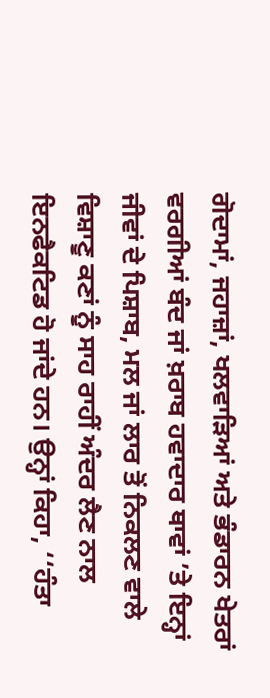ਗੋਦਾਮਾਂ, ਜਹਾਜ਼ਾਂ, ਖਲਵਾੜਿਆਂ ਅਤੇ ਭੰਡਾਰਨ ਖੇਤਰਾਂ ਵਰਗੀਆਂ ਬੰਦ ਜਾਂ ਖ਼ਰਾਬ ਹਵਾਦਾਰ ਥਾਵਾਂ ’ਤੇ ਇਨ੍ਹਾਂ ਜੀਵਾਂ ਦੇ ਪਿਸ਼ਾਬ, ਮਲ ਜਾਂ ਲਾਰ ਤੋਂ ਨਿਕਲਣ ਵਾਲੇ ਵਿਸ਼ਾਣੂ ਕਣਾਂ ਨੂੰ ਸਾਹ ਰਾਹੀਂ ਅੰਦਰ ਲੈਣ ਨਾਲ ਇਨਫੈਕਟਿਡ ਹੋ ਜਾਂਦੇ ਹਨ। ਉਨ੍ਹਾਂ ਕਿਹਾ, ‘‘ਹੰਤਾ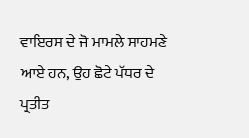ਵਾਇਰਸ ਦੇ ਜੋ ਮਾਮਲੇ ਸਾਹਮਣੇ ਆਏ ਹਨ, ਉਹ ਛੋਟੇ ਪੱਧਰ ਦੇ ਪ੍ਰਤੀਤ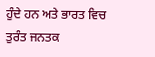ਹੁੰਦੇ ਹਨ ਅਤੇ ਭਾਰਤ ਵਿਚ ਤੁਰੰਤ ਜਨਤਕ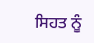ਸਿਹਤ ਨੂੰ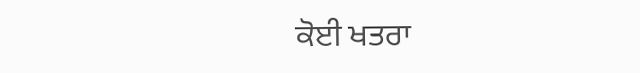ਕੋਈ ਖਤਰਾ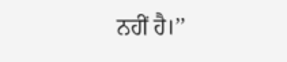ਨਹੀਂ ਹੈ।’’